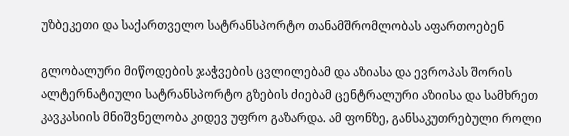უზბეკეთი და საქართველო სატრანსპორტო თანამშრომლობას აფართოებენ

გლობალური მიწოდების ჯაჭვების ცვლილებამ და აზიასა და ევროპას შორის ალტერნატიული სატრანსპორტო გზების ძიებამ ცენტრალური აზიისა და სამხრეთ კავკასიის მნიშვნელობა კიდევ უფრო გაზარდა. ამ ფონზე, განსაკუთრებული როლი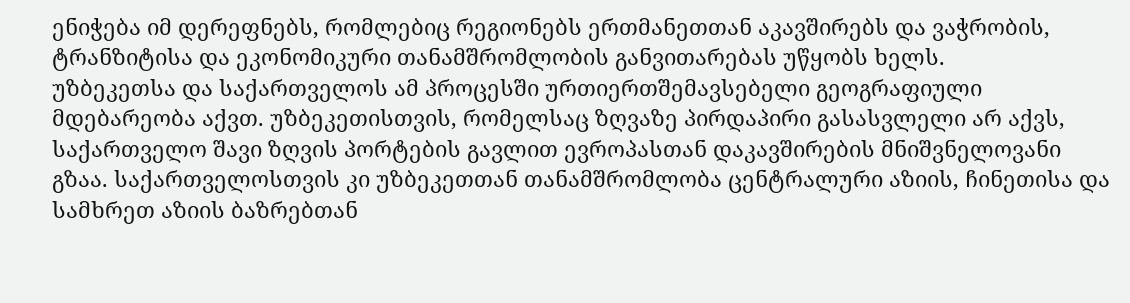ენიჭება იმ დერეფნებს, რომლებიც რეგიონებს ერთმანეთთან აკავშირებს და ვაჭრობის, ტრანზიტისა და ეკონომიკური თანამშრომლობის განვითარებას უწყობს ხელს.
უზბეკეთსა და საქართველოს ამ პროცესში ურთიერთშემავსებელი გეოგრაფიული მდებარეობა აქვთ. უზბეკეთისთვის, რომელსაც ზღვაზე პირდაპირი გასასვლელი არ აქვს, საქართველო შავი ზღვის პორტების გავლით ევროპასთან დაკავშირების მნიშვნელოვანი გზაა. საქართველოსთვის კი უზბეკეთთან თანამშრომლობა ცენტრალური აზიის, ჩინეთისა და სამხრეთ აზიის ბაზრებთან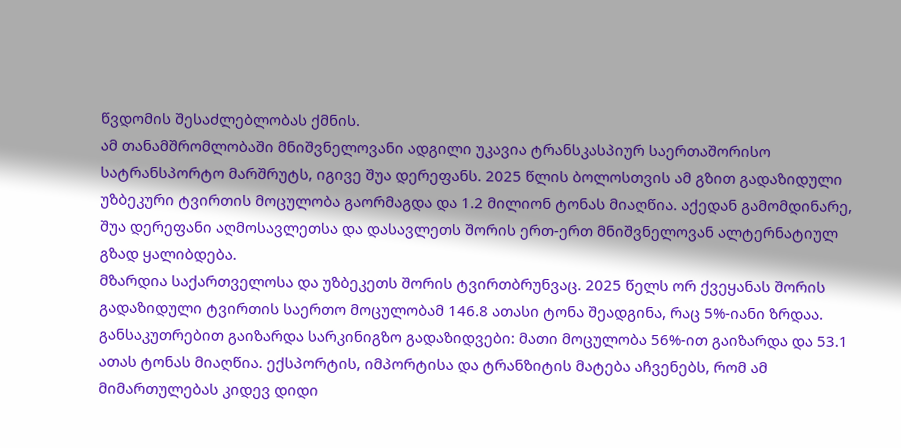წვდომის შესაძლებლობას ქმნის.
ამ თანამშრომლობაში მნიშვნელოვანი ადგილი უკავია ტრანსკასპიურ საერთაშორისო სატრანსპორტო მარშრუტს, იგივე შუა დერეფანს. 2025 წლის ბოლოსთვის ამ გზით გადაზიდული უზბეკური ტვირთის მოცულობა გაორმაგდა და 1.2 მილიონ ტონას მიაღწია. აქედან გამომდინარე, შუა დერეფანი აღმოსავლეთსა და დასავლეთს შორის ერთ-ერთ მნიშვნელოვან ალტერნატიულ გზად ყალიბდება.
მზარდია საქართველოსა და უზბეკეთს შორის ტვირთბრუნვაც. 2025 წელს ორ ქვეყანას შორის გადაზიდული ტვირთის საერთო მოცულობამ 146.8 ათასი ტონა შეადგინა, რაც 5%-იანი ზრდაა. განსაკუთრებით გაიზარდა სარკინიგზო გადაზიდვები: მათი მოცულობა 56%-ით გაიზარდა და 53.1 ათას ტონას მიაღწია. ექსპორტის, იმპორტისა და ტრანზიტის მატება აჩვენებს, რომ ამ მიმართულებას კიდევ დიდი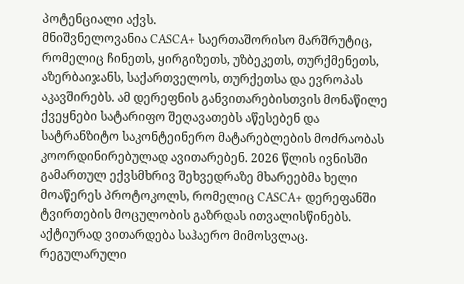პოტენციალი აქვს.
მნიშვნელოვანია CASCA+ საერთაშორისო მარშრუტიც, რომელიც ჩინეთს, ყირგიზეთს, უზბეკეთს, თურქმენეთს, აზერბაიჯანს, საქართველოს, თურქეთსა და ევროპას აკავშირებს. ამ დერეფნის განვითარებისთვის მონაწილე ქვეყნები სატარიფო შეღავათებს აწესებენ და სატრანზიტო საკონტეინერო მატარებლების მოძრაობას კოორდინირებულად ავითარებენ. 2026 წლის ივნისში გამართულ ექვსმხრივ შეხვედრაზე მხარეებმა ხელი მოაწერეს პროტოკოლს, რომელიც CASCA+ დერეფანში ტვირთების მოცულობის გაზრდას ითვალისწინებს. აქტიურად ვითარდება საჰაერო მიმოსვლაც. რეგულარული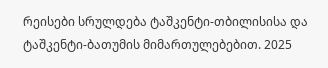რეისები სრულდება ტაშკენტი-თბილისისა და ტაშკენტი-ბათუმის მიმართულებებით. 2025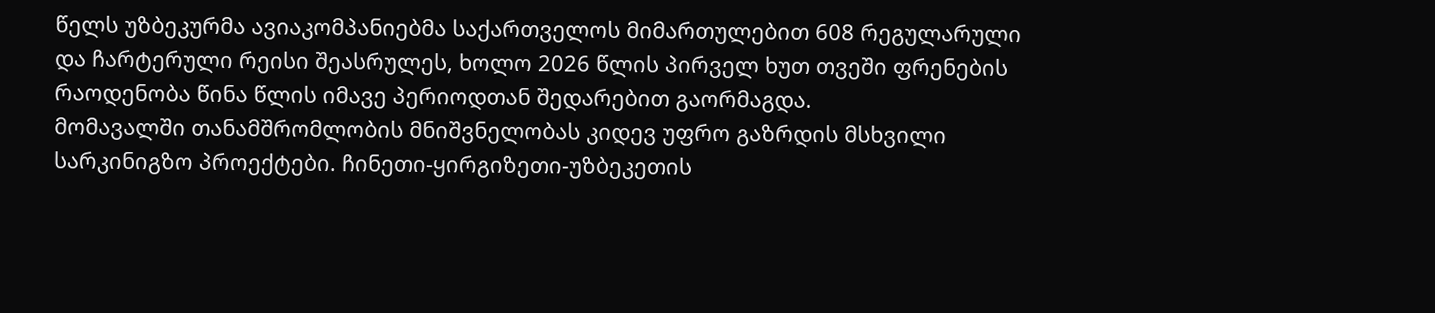წელს უზბეკურმა ავიაკომპანიებმა საქართველოს მიმართულებით 608 რეგულარული და ჩარტერული რეისი შეასრულეს, ხოლო 2026 წლის პირველ ხუთ თვეში ფრენების რაოდენობა წინა წლის იმავე პერიოდთან შედარებით გაორმაგდა.
მომავალში თანამშრომლობის მნიშვნელობას კიდევ უფრო გაზრდის მსხვილი სარკინიგზო პროექტები. ჩინეთი-ყირგიზეთი-უზბეკეთის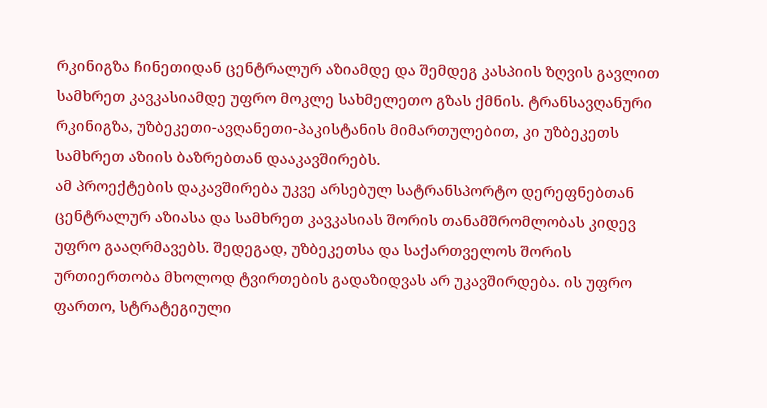რკინიგზა ჩინეთიდან ცენტრალურ აზიამდე და შემდეგ კასპიის ზღვის გავლით სამხრეთ კავკასიამდე უფრო მოკლე სახმელეთო გზას ქმნის. ტრანსავღანური რკინიგზა, უზბეკეთი-ავღანეთი-პაკისტანის მიმართულებით, კი უზბეკეთს სამხრეთ აზიის ბაზრებთან დააკავშირებს.
ამ პროექტების დაკავშირება უკვე არსებულ სატრანსპორტო დერეფნებთან ცენტრალურ აზიასა და სამხრეთ კავკასიას შორის თანამშრომლობას კიდევ უფრო გააღრმავებს. შედეგად, უზბეკეთსა და საქართველოს შორის ურთიერთობა მხოლოდ ტვირთების გადაზიდვას არ უკავშირდება. ის უფრო ფართო, სტრატეგიული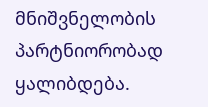მნიშვნელობის პარტნიორობად ყალიბდება.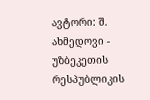ავტორი: შ. ახმედოვი - უზბეკეთის რესპუბლიკის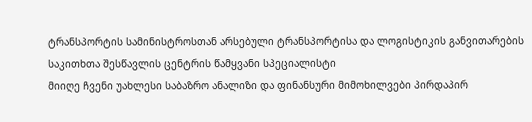ტრანსპორტის სამინისტროსთან არსებული ტრანსპორტისა და ლოგისტიკის განვითარების საკითხთა შესწავლის ცენტრის წამყვანი სპეციალისტი
მიიღე ჩვენი უახლესი საბაზრო ანალიზი და ფინანსური მიმოხილვები პირდაპირ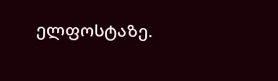ელფოსტაზე.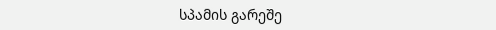სპამის გარეშე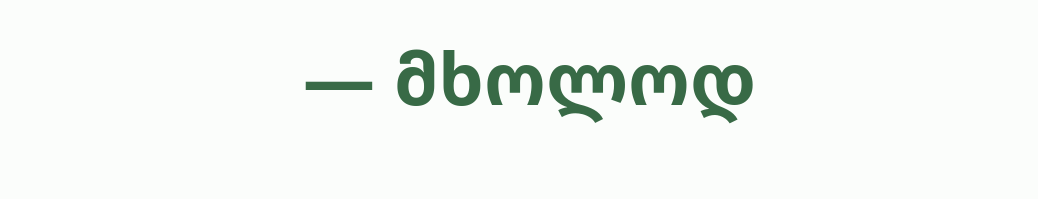— მხოლოდ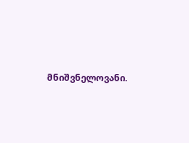მნიშვნელოვანი.